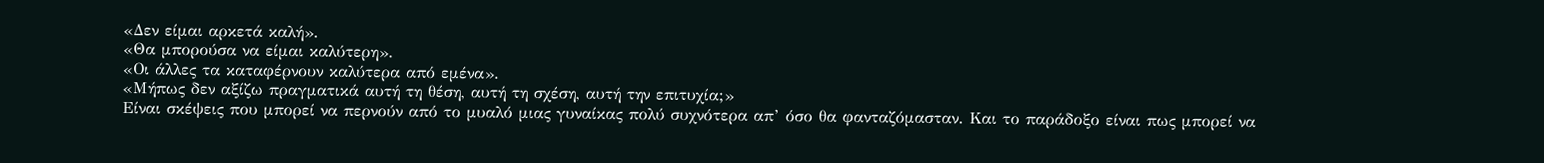«Δεν είμαι αρκετά καλή».
«Θα μπορούσα να είμαι καλύτερη».
«Οι άλλες τα καταφέρνουν καλύτερα από εμένα».
«Μήπως δεν αξίζω πραγματικά αυτή τη θέση, αυτή τη σχέση, αυτή την επιτυχία;»
Είναι σκέψεις που μπορεί να περνούν από το μυαλό μιας γυναίκας πολύ συχνότερα απ’ όσο θα φανταζόμασταν. Και το παράδοξο είναι πως μπορεί να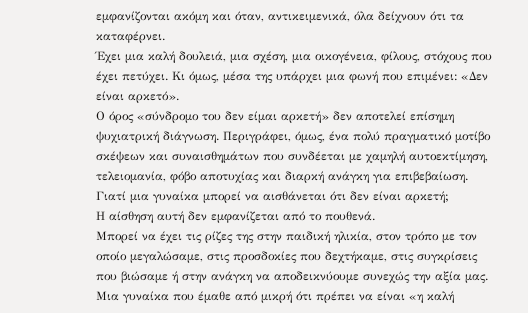εμφανίζονται ακόμη και όταν, αντικειμενικά, όλα δείχνουν ότι τα καταφέρνει.
Έχει μια καλή δουλειά, μια σχέση, μια οικογένεια, φίλους, στόχους που έχει πετύχει. Κι όμως, μέσα της υπάρχει μια φωνή που επιμένει: «Δεν είναι αρκετό».
Ο όρος «σύνδρομο του δεν είμαι αρκετή» δεν αποτελεί επίσημη ψυχιατρική διάγνωση. Περιγράφει, όμως, ένα πολύ πραγματικό μοτίβο σκέψεων και συναισθημάτων που συνδέεται με χαμηλή αυτοεκτίμηση, τελειομανία, φόβο αποτυχίας και διαρκή ανάγκη για επιβεβαίωση.
Γιατί μια γυναίκα μπορεί να αισθάνεται ότι δεν είναι αρκετή;
Η αίσθηση αυτή δεν εμφανίζεται από το πουθενά.
Μπορεί να έχει τις ρίζες της στην παιδική ηλικία, στον τρόπο με τον οποίο μεγαλώσαμε, στις προσδοκίες που δεχτήκαμε, στις συγκρίσεις που βιώσαμε ή στην ανάγκη να αποδεικνύουμε συνεχώς την αξία μας.
Μια γυναίκα που έμαθε από μικρή ότι πρέπει να είναι «η καλή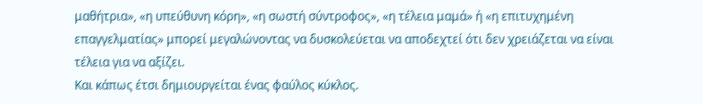μαθήτρια», «η υπεύθυνη κόρη», «η σωστή σύντροφος», «η τέλεια μαμά» ή «η επιτυχημένη επαγγελματίας» μπορεί μεγαλώνοντας να δυσκολεύεται να αποδεχτεί ότι δεν χρειάζεται να είναι τέλεια για να αξίζει.
Και κάπως έτσι δημιουργείται ένας φαύλος κύκλος.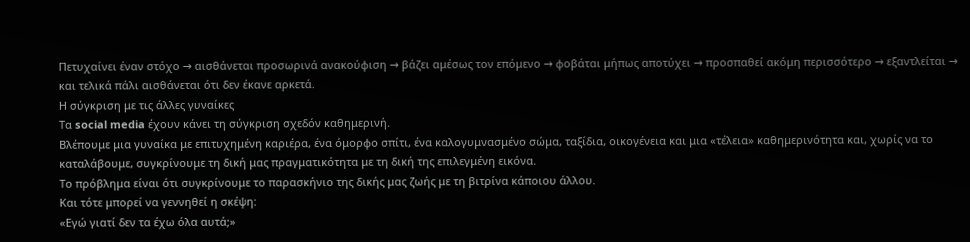Πετυχαίνει έναν στόχο → αισθάνεται προσωρινά ανακούφιση → βάζει αμέσως τον επόμενο → φοβάται μήπως αποτύχει → προσπαθεί ακόμη περισσότερο → εξαντλείται → και τελικά πάλι αισθάνεται ότι δεν έκανε αρκετά.
Η σύγκριση με τις άλλες γυναίκες
Τα social media έχουν κάνει τη σύγκριση σχεδόν καθημερινή.
Βλέπουμε μια γυναίκα με επιτυχημένη καριέρα, ένα όμορφο σπίτι, ένα καλογυμνασμένο σώμα, ταξίδια, οικογένεια και μια «τέλεια» καθημερινότητα και, χωρίς να το καταλάβουμε, συγκρίνουμε τη δική μας πραγματικότητα με τη δική της επιλεγμένη εικόνα.
Το πρόβλημα είναι ότι συγκρίνουμε το παρασκήνιο της δικής μας ζωής με τη βιτρίνα κάποιου άλλου.
Και τότε μπορεί να γεννηθεί η σκέψη:
«Εγώ γιατί δεν τα έχω όλα αυτά;»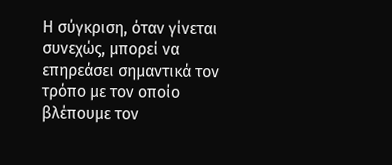Η σύγκριση, όταν γίνεται συνεχώς, μπορεί να επηρεάσει σημαντικά τον τρόπο με τον οποίο βλέπουμε τον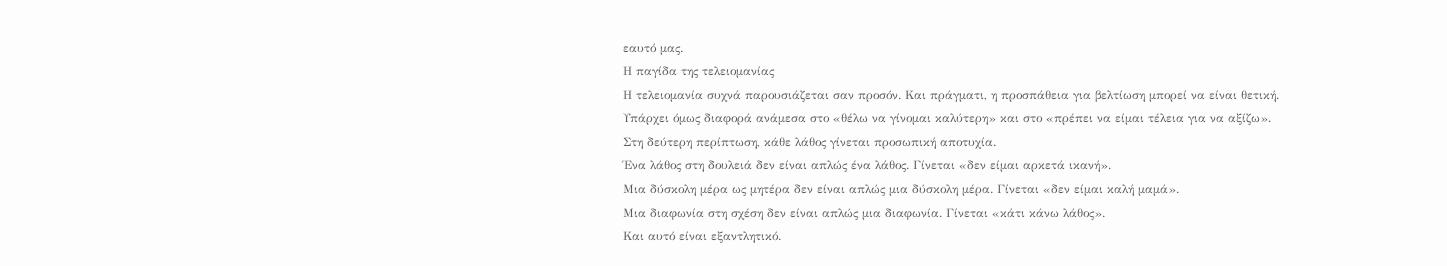εαυτό μας.
Η παγίδα της τελειομανίας
Η τελειομανία συχνά παρουσιάζεται σαν προσόν. Και πράγματι, η προσπάθεια για βελτίωση μπορεί να είναι θετική.
Υπάρχει όμως διαφορά ανάμεσα στο «θέλω να γίνομαι καλύτερη» και στο «πρέπει να είμαι τέλεια για να αξίζω».
Στη δεύτερη περίπτωση, κάθε λάθος γίνεται προσωπική αποτυχία.
Ένα λάθος στη δουλειά δεν είναι απλώς ένα λάθος. Γίνεται «δεν είμαι αρκετά ικανή».
Μια δύσκολη μέρα ως μητέρα δεν είναι απλώς μια δύσκολη μέρα. Γίνεται «δεν είμαι καλή μαμά».
Μια διαφωνία στη σχέση δεν είναι απλώς μια διαφωνία. Γίνεται «κάτι κάνω λάθος».
Και αυτό είναι εξαντλητικό.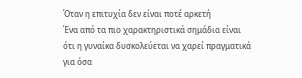Όταν η επιτυχία δεν είναι ποτέ αρκετή
Ένα από τα πιο χαρακτηριστικά σημάδια είναι ότι η γυναίκα δυσκολεύεται να χαρεί πραγματικά για όσα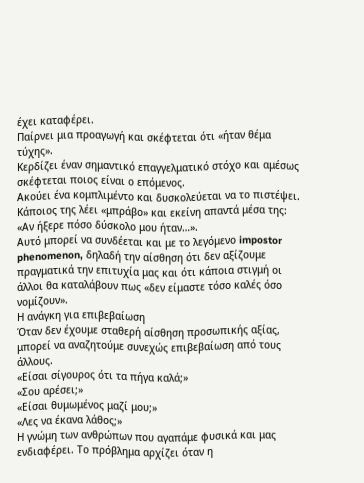έχει καταφέρει.
Παίρνει μια προαγωγή και σκέφτεται ότι «ήταν θέμα τύχης».
Κερδίζει έναν σημαντικό επαγγελματικό στόχο και αμέσως σκέφτεται ποιος είναι ο επόμενος.
Ακούει ένα κομπλιμέντο και δυσκολεύεται να το πιστέψει.
Κάποιος της λέει «μπράβο» και εκείνη απαντά μέσα της: «Αν ήξερε πόσο δύσκολο μου ήταν…».
Αυτό μπορεί να συνδέεται και με το λεγόμενο impostor phenomenon, δηλαδή την αίσθηση ότι δεν αξίζουμε πραγματικά την επιτυχία μας και ότι κάποια στιγμή οι άλλοι θα καταλάβουν πως «δεν είμαστε τόσο καλές όσο νομίζουν».
Η ανάγκη για επιβεβαίωση
Όταν δεν έχουμε σταθερή αίσθηση προσωπικής αξίας, μπορεί να αναζητούμε συνεχώς επιβεβαίωση από τους άλλους.
«Είσαι σίγουρος ότι τα πήγα καλά;»
«Σου αρέσει;»
«Είσαι θυμωμένος μαζί μου;»
«Λες να έκανα λάθος;»
Η γνώμη των ανθρώπων που αγαπάμε φυσικά και μας ενδιαφέρει. Το πρόβλημα αρχίζει όταν η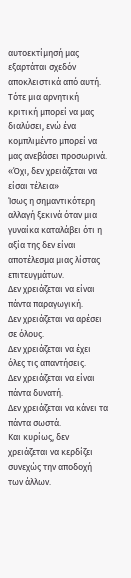αυτοεκτίμησή μας εξαρτάται σχεδόν αποκλειστικά από αυτή.
Τότε μια αρνητική κριτική μπορεί να μας διαλύσει, ενώ ένα κομπλιμέντο μπορεί να μας ανεβάσει προσωρινά.
«Όχι, δεν χρειάζεται να είσαι τέλεια»
Ίσως η σημαντικότερη αλλαγή ξεκινά όταν μια γυναίκα καταλάβει ότι η αξία της δεν είναι αποτέλεσμα μιας λίστας επιτευγμάτων.
Δεν χρειάζεται να είναι πάντα παραγωγική.
Δεν χρειάζεται να αρέσει σε όλους.
Δεν χρειάζεται να έχει όλες τις απαντήσεις.
Δεν χρειάζεται να είναι πάντα δυνατή.
Δεν χρειάζεται να κάνει τα πάντα σωστά.
Και κυρίως, δεν χρειάζεται να κερδίζει συνεχώς την αποδοχή των άλλων.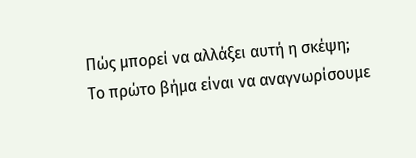Πώς μπορεί να αλλάξει αυτή η σκέψη;
Το πρώτο βήμα είναι να αναγνωρίσουμε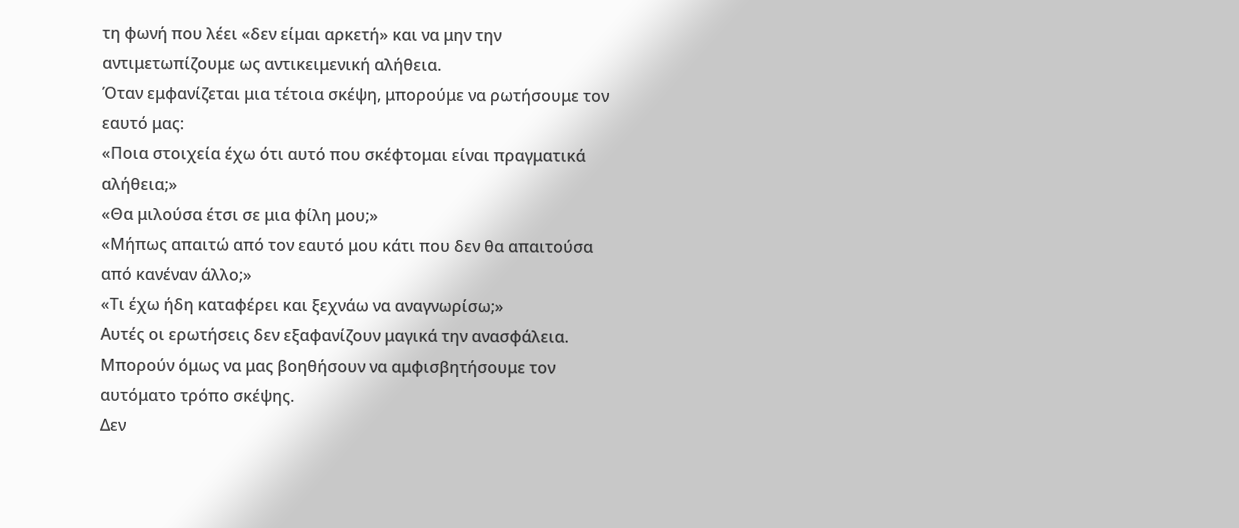τη φωνή που λέει «δεν είμαι αρκετή» και να μην την αντιμετωπίζουμε ως αντικειμενική αλήθεια.
Όταν εμφανίζεται μια τέτοια σκέψη, μπορούμε να ρωτήσουμε τον εαυτό μας:
«Ποια στοιχεία έχω ότι αυτό που σκέφτομαι είναι πραγματικά αλήθεια;»
«Θα μιλούσα έτσι σε μια φίλη μου;»
«Μήπως απαιτώ από τον εαυτό μου κάτι που δεν θα απαιτούσα από κανέναν άλλο;»
«Τι έχω ήδη καταφέρει και ξεχνάω να αναγνωρίσω;»
Αυτές οι ερωτήσεις δεν εξαφανίζουν μαγικά την ανασφάλεια. Μπορούν όμως να μας βοηθήσουν να αμφισβητήσουμε τον αυτόματο τρόπο σκέψης.
Δεν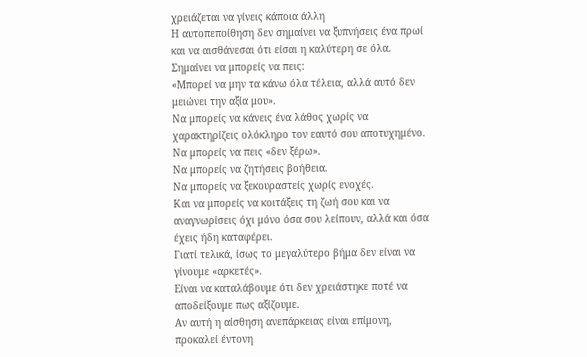χρειάζεται να γίνεις κάποια άλλη
Η αυτοπεποίθηση δεν σημαίνει να ξυπνήσεις ένα πρωί και να αισθάνεσαι ότι είσαι η καλύτερη σε όλα.
Σημαίνει να μπορείς να πεις:
«Μπορεί να μην τα κάνω όλα τέλεια, αλλά αυτό δεν μειώνει την αξία μου».
Να μπορείς να κάνεις ένα λάθος χωρίς να χαρακτηρίζεις ολόκληρο τον εαυτό σου αποτυχημένο.
Να μπορείς να πεις «δεν ξέρω».
Να μπορείς να ζητήσεις βοήθεια.
Να μπορείς να ξεκουραστείς χωρίς ενοχές.
Και να μπορείς να κοιτάξεις τη ζωή σου και να αναγνωρίσεις όχι μόνο όσα σου λείπουν, αλλά και όσα έχεις ήδη καταφέρει.
Γιατί τελικά, ίσως το μεγαλύτερο βήμα δεν είναι να γίνουμε «αρκετές».
Είναι να καταλάβουμε ότι δεν χρειάστηκε ποτέ να αποδείξουμε πως αξίζουμε.
Αν αυτή η αίσθηση ανεπάρκειας είναι επίμονη, προκαλεί έντονη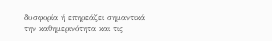δυσφορία ή επηρεάζει σημαντικά την καθημερινότητα και τις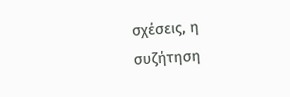σχέσεις, η συζήτηση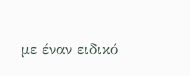με έναν ειδικό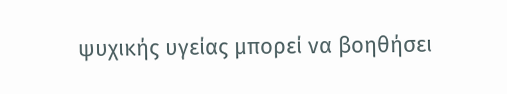ψυχικής υγείας μπορεί να βοηθήσει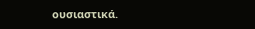ουσιαστικά.